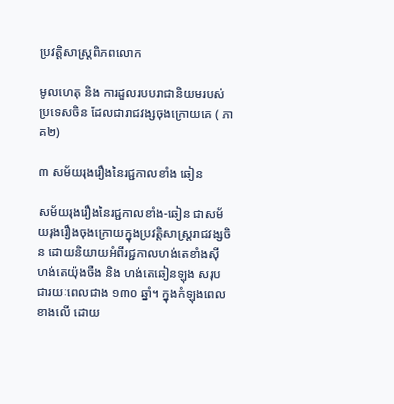ប្រវត្តិសាស្រ្តពិភពលោក

មូលហេតុ និង ការដួលរបបរាជានិយមរបស់ប្រទេសចិន ដែលជារាជវង្សចុងក្រោយគេ ( ភាគ២)

៣ សម័យរុងរឿងនៃរជ្ជកាលខាំង ឆៀន

សម័យរុងរឿងនៃរជ្ជកាលខាំង-ឆៀន ជាសម័យរុងរឿងចុងក្រោយក្នុងប្រវត្ដិសាស្ដ្ររាជវង្សចិន ដោយនិយាយអំពីរជ្ជកាលហង់តេខាំងស៊ី ហង់តេយ៉ុងចឺង និង ហង់តេឆៀនឡុង សរុបជារយៈពេលជាង ១៣០ ឆ្នាំ។ ក្នុងកំឡុងពេលខាងលើ ដោយ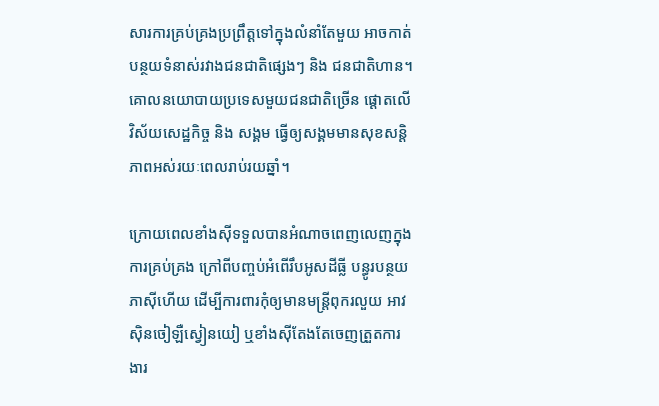សារការគ្រប់គ្រងប្រព្រឹត្ដទៅក្នុងលំនាំតែមួយ អាចកាត់បន្ថយទំនាស់រវាងជនជាតិផ្សេងៗ និង ជនជាតិហាន។ គោលនយោបាយប្រទេសមួយជនជាតិច្រើន ផ្ដោតលើវិស័យសេដ្ឋកិច្ច និង សង្គម ធ្វើឲ្យសង្គមមានសុខសន្ដិភាពអស់រយៈពេលរាប់រយឆ្នាំ។

ក្រោយពេលខាំងស៊ីទទួលបានអំណាចពេញលេញក្នុងការគ្រប់គ្រង ក្រៅពីបញ្ចប់អំពើរឹបអូសដីធ្លី បន្ធូរបន្ថយភាស៊ីហើយ ដើម្បីការពារកុំឲ្យមានមន្ដ្រីពុករលួយ អាវស៊ិនចៀឡឺស្វៀនយៀ ឬខាំងស៊ីតែងតែចេញត្រួតការងារ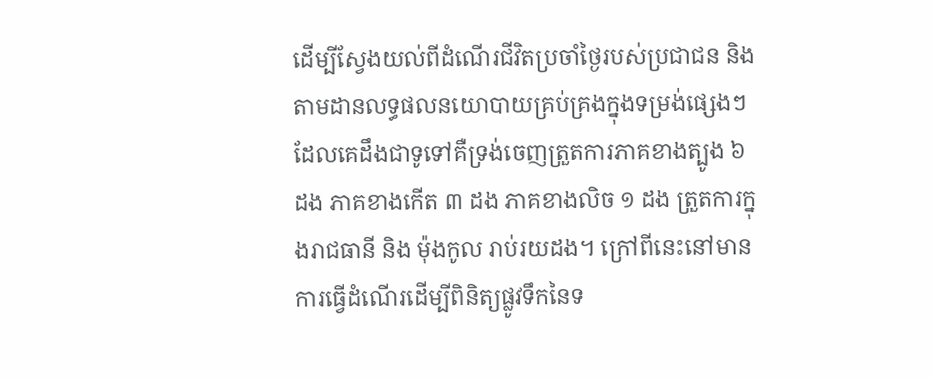ដើម្បីស្វែងយល់ពីដំណើរជីវិតប្រចាំថ្ងៃរបស់ប្រជាជន និង តាមដានលទ្ធផលនយោបាយគ្រប់គ្រងក្នុងទម្រង់ផ្សេងៗ ដែលគេដឹងជាទូទៅគឺទ្រង់ចេញត្រួតការភាគខាងត្បូង ៦ ដង ភាគខាងកើត ៣ ដង ភាគខាងលិច ១ ដង ត្រួតការក្នុងរាជធានី និង ម៉ុងកូល រាប់រយដង។ ក្រៅពីនេះនៅមានការធ្វើដំណើរដើម្បីពិនិត្យផ្លូវទឹកនៃទ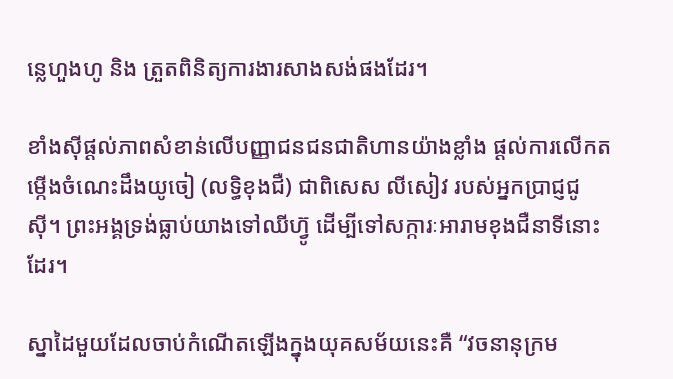ន្លេហួងហូ និង ត្រួតពិនិត្យការងារសាងសង់ផងដែរ។

ខាំងស៊ីផ្ដល់ភាពសំខាន់លើបញ្ញាជនជនជាតិហានយ៉ាងខ្លាំង ផ្ដល់ការលើកតម្កើងចំណេះដឹងយូចៀ (លទ្ធិខុងជឺ) ជាពិសេស លីសៀវ របស់អ្នកប្រាជ្ញជូស៊ី។ ព្រះអង្គទ្រង់ធ្លាប់យាងទៅឈីហ៊្វូ ដើម្បីទៅសក្ការៈអារាមខុងជឺនាទីនោះដែរ។

ស្នាដៃមួយដែលចាប់កំណើតឡើងក្នុងយុគសម័យនេះគឺ “វចនានុក្រម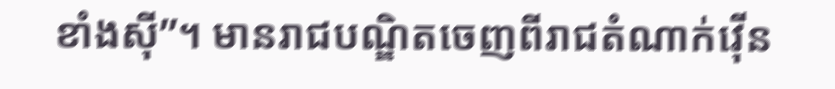ខាំងស៊ី”។ មានរាជបណ្ឌិតចេញពីរាជតំណាក់វ៉ើន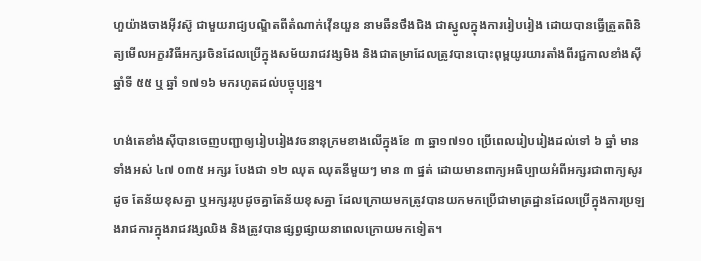ហួយ៉ាងចាងអ៊ីវស៊ូ ជាមួយរាជ្យបណ្ឌិតពីតំណាក់វ៉ើនយួន នាមឆឺនថឹងជិង ជាស្នូលក្នុងការរៀបរៀង ដោយបានធ្វើត្រួតពិនិត្យមើលអក្ខរវិធីអក្សរចិនដែលប្រើក្នុងសម័យរាជវង្សមិង និងជាតម្រាដែលត្រូវបានបោះពុម្ពយូរយារតាំងពីរជ្ជកាលខាំងស៊ីឆ្នាំទី ៥៥ ឬ ឆ្នាំ ១៧១៦ មករហូតដល់បច្ចុប្បន្ន។

ហង់តេខាំងស៊ីបានចេញបញ្ជាឲ្យរៀបរៀងវចនានុក្រមខាងលើក្នុងខែ ៣ ឆ្នា១៧១០ ប្រើពេលរៀបរៀងដល់ទៅ ៦ ឆ្នាំ មានទាំងអស់ ៤៧ ០៣៥ អក្សរ បែងជា ១២ ឈុត ឈុតនីមួយៗ មាន ៣ ផ្នត់ ដោយមានពាក្យអធិប្បាយអំពីអក្សរជាពាក្យសូរដូច តែន័យខុសគ្នា ឬអក្សររូបដូចគ្នាតែន័យខុសគ្នា ដែលក្រោយមកត្រូវបានយកមកប្រើជាមាត្រដ្ឋានដែលប្រើក្នុងការប្រឡងរាជការក្នុងរាជវង្សឈិង និងត្រូវបានផ្សព្វផ្សាយនាពេលក្រោយមកទៀត។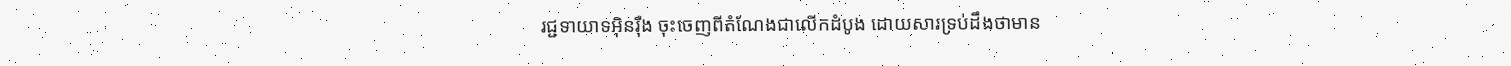រជ្ជទាយាទអ៊ិនរ៉ឺង ចុះចេញពីតំណែងជាលើកដំបូង ដោយសារទ្រប់ដឹងថាមាន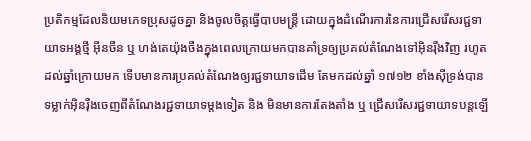ប្រតិកម្មដែលនិយមភេទប្រុសដូចគ្នា និងចូលចិត្ដធ្វើបាបមន្ដ្រី ដោយក្នុងដំណើរការនៃការជ្រើសរើសរជ្ជទាយាទអង្គថ្មី អ៊ីនចឺន ឬ ហង់តេយ៉ុងចឺងក្នុងពេលក្រោយមកបានគាំទ្រឲ្យប្រគល់តំណែងទៅអ៊ិនរ៉ឺងវិញ រហូតដល់ឆ្នាំក្រោយមក ទើបមានការប្រគល់តំណែងឲ្យរជ្ជទាយាទដើម តែមកដល់ឆ្នាំ ១៧១២ ខាំងស៊ីទ្រង់បានទម្លាក់អ៊ិនរ៉ឺងចេញពីតំណែងរជ្ជទាយាទម្ដងទៀត និង មិនមានការតែងតាំង ឬ ជ្រើសរើសរជ្ជទាយាទបន្ដឡើ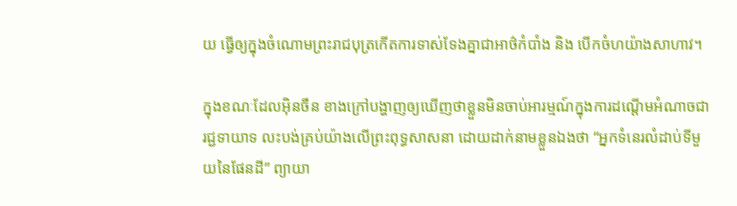យ ធ្វើឲ្យក្នុងចំណោមព្រះរាជបុត្រកើតការទាស់ទែងគ្នាជាអាថ៌កំបាំង និង បើកចំហយ៉ាងសាហាវ។

ក្នុងខណៈដែលអ៊ិនចឺន ខាងក្រៅបង្ហាញឲ្យឃើញថាខ្លួនមិនចាប់អារម្មណ៍ក្នុងការដណ្ដើមអំណាចជារជ្ជទាយាទ លះបង់គ្រប់យ៉ាងលើព្រះពុទ្ធសាសនា ដោយដាក់នាមខ្លួនឯងថា “អ្នកទំនេរលំដាប់ទីមួយនៃផែនដី” ព្យាយា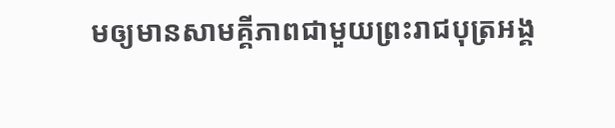មឲ្យមានសាមគ្គីភាពជាមួយព្រះរាជបុត្រអង្គ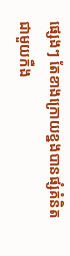ផ្សេងៗ តែខាងក្រោយខ្នងបានផ្សំគំនិតជាមួយកឺង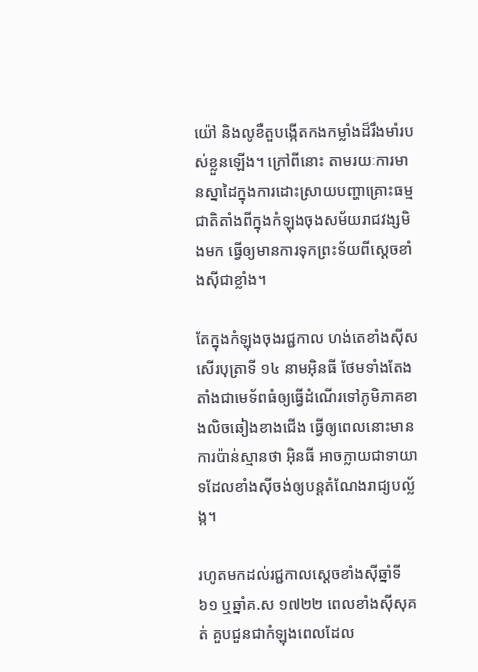យ៉ៅ និងលូខឺតួបង្កើតកងកម្លាំងដ៏រឹងមាំរបស់ខ្លួនឡើង។ ក្រៅពីនោះ តាមរយៈការមានស្នាដៃក្នុងការដោះស្រាយបញ្ហាគ្រោះធម្មជាតិតាំងពីក្នុងកំឡុងចុងសម័យរាជវង្សមិងមក ធ្វើឲ្យមានការទុកព្រះទ័យពីស្ដេចខាំងស៊ីជាខ្លាំង។

តែក្នុងកំឡុងចុងរជ្ជកាល ហង់តេខាំងស៊ីសសើរបុត្រាទី ១៤ នាមអ៊ិនធី ថែមទាំងតែងតាំងជាមេទ័ពធំឲ្យធ្វើដំណើរទៅភូមិភាគខាងលិចឆៀងខាងជើង ធ្វើឲ្យពេលនោះមានការប៉ាន់ស្មានថា អ៊ិនធី អាចក្លាយជាទាយាទដែលខាំងស៊ីចង់ឲ្យបន្ដតំណែងរាជ្យបល្ល័ង្ក។

រហូតមកដល់រជ្ជកាលស្ដេចខាំងស៊ីឆ្នាំទី ៦១ ឬឆ្នាំគ.ស ១៧២២ ពេលខាំងស៊ីសុគត់ គួបជួនជាកំឡុងពេលដែល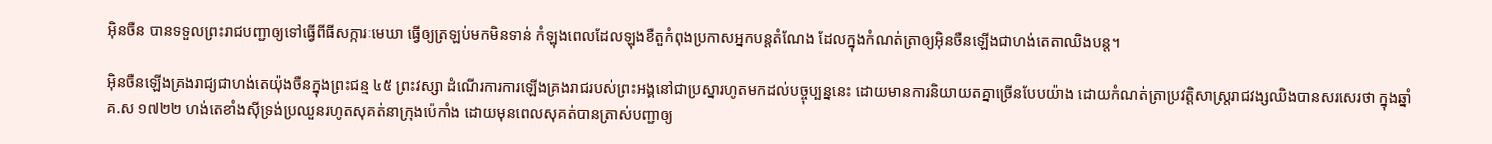អ៊ិនចឺន បានទទួលព្រះរាជបញ្ជាឲ្យទៅធ្វើពីធីសក្ការៈមេឃា ធ្វើឲ្យត្រឡប់មកមិនទាន់ កំឡុងពេលដែលឡុងខឺតួកំពុងប្រកាសអ្នកបន្ដតំណែង ដែលក្នុងកំណត់ត្រាឲ្យអ៊ិនចឺនឡើងជាហង់តេតាឈិងបន្ដ។

អ៊ិនចឺនឡើងគ្រងរាជ្យជាហង់តេយ៉ុងចឺនក្នុងព្រះជន្ម ៤៥ ព្រះវស្សា ដំណើរការការឡើងគ្រងរាជរបស់ព្រះអង្គនៅជាប្រស្នារហូតមកដល់បច្ចុប្បន្ននេះ ដោយមានការនិយាយតគ្នាច្រើនបែបយ៉ាង ដោយកំណត់ត្រាប្រវត្ដិសាស្ដ្ររាជវង្សឈិងបានសរសេរថា ក្នុងឆ្នាំគ.ស ១៧២២ ហង់តេខាំងស៊ីទ្រង់ប្រឈួនរហូតសុគត់នាក្រុងប៉េកាំង ដោយមុនពេលសុគត់បានត្រាស់បញ្ជាឲ្យ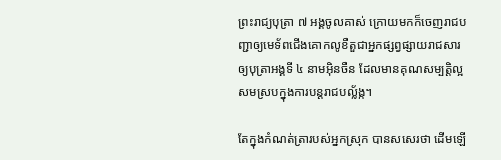ព្រះរាជ្យបុត្រា ៧ អង្គចូលគាស់ ក្រោយមកក៏ចេញរាជបញ្ជាឲ្យមេទ័ពជើងគោកលូខឺតួជាអ្នកផ្សព្វផ្សាយរាជសារ ឲ្យបុត្រាអង្គទី ៤ នាមអ៊ិនចឺន ដែលមានគុណសម្បត្ដិល្អ សមស្របក្នុងការបន្ដរាជបល្ល័ង្ក។

តែក្នុងកំណត់ត្រារបស់អ្នកស្រុក បានសសេរថា ដើមឡើ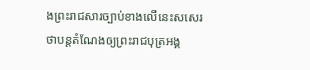ងព្រះរាជសារច្បាប់ខាងលើនេះសសេរថាបន្ដតំណែងឲ្យព្រះរាជបុត្រអង្គ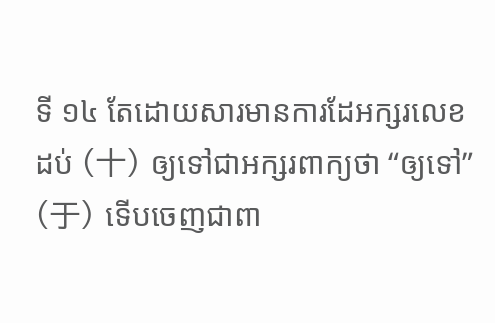ទី ១៤ តែដោយសារមានការដែអក្សរលេខដប់ (十) ឲ្យទៅជាអក្សរពាក្យថា “ឲ្យទៅ” (于) ទើបចេញជាពា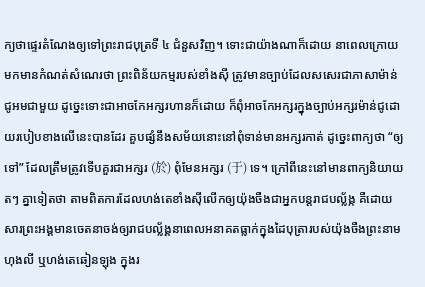ក្យថាផ្ទេរតំណែងឲ្យទៅព្រះរាជបុត្រទី ៤ ជំនួសវិញ។ ទោះជាយ៉ាងណាក៏ដោយ នាពេលក្រោយមកមានកំណត់សំណេរថា ព្រះពិន័យកម្មរបស់ខាំងស៊ី ត្រូវមានច្បាប់ដែលសសេរជាភាសាម៉ាន់ជូអមជាមួយ ដូច្នេះទោះជាអាចកែអក្សរហានក៏ដោយ ក៏ពុំអាចកែអក្សរក្នុងច្បាប់អក្សរម៉ាន់ជូដោយរបៀបខាងលើនេះបានដែរ គួបផ្សំនឹងសម័យនោះនៅពុំទាន់មានអក្សរកាត់ ដូច្នេះពាក្យថា “ឲ្យទៅ” ដែលត្រឹមត្រូវទើបគួរជាអក្សរ (於) ពុំមែនអក្សរ (于) ទេ។ ក្រៅពីនេះនៅមានពាក្យនិយាយតៗ គ្នាទៀតថា តាមពិតការដែលហង់តេខាំងស៊ីលើកឲ្យយ៉ុងចឺងជាអ្នកបន្ដរាជបល្ល័ង្ក គឺដោយសារព្រះអង្គមានចេតនាចង់ឲ្យរាជបល្ល័ង្គនាពេលអនាគតធ្លាក់ក្នុងដៃបុត្រារបស់យ៉ុងចឺងព្រះនាមហុងលី ឬហង់តេឆៀនឡុង ក្នុងរ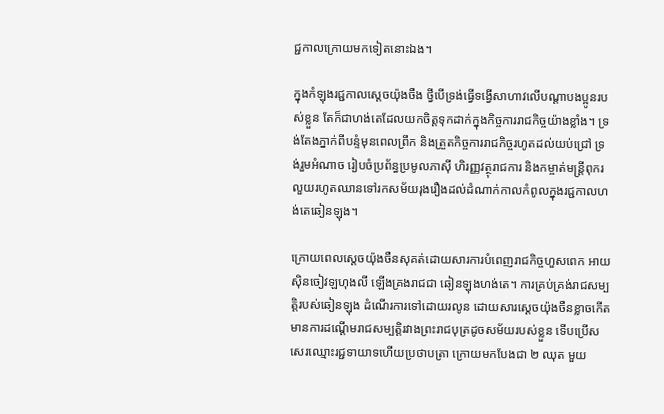ជ្ជកាលក្រោយមកទៀតនោះឯង។

ក្នុងកំឡុងរជ្ជកាលស្ដេចយ៉ុងចឺង ថ្វីបើទ្រង់ធ្វើទង្វើសាហាវលើបណ្ដាបងប្អូនរបស់ខ្លួន តែក៏ជាហង់តេដែលយកចិត្ដទុកដាក់ក្នុងកិច្ចការរាជកិច្ចយ៉ាងខ្លាំង។ ទ្រង់តែងភ្នាក់ពីបន្ទំមុនពេលព្រឹក និងត្រួតកិច្ចការរាជកិច្ចរហូតដល់យប់ជ្រៅ ទ្រង់រួមអំណាច រៀបចំប្រព័ន្ធប្រមូលភាស៊ី ហិរញ្ញវត្ថុរាជការ និងកម្ចាត់មន្ដ្រីពុករលួយរហូតឈានទៅរកសម័យរុងរឿងដល់ដំណាក់កាលកំពូលក្នុងរជ្ជកាលហង់តេឆៀនឡុង។

ក្រោយពេលស្ដេចយ៉ុងចឺនសុគត់ដោយសារការបំពេញរាជកិច្ចហួសពេក អាយស៊ិនចៀវឡហុងលី ឡើងគ្រងរាជជា ឆៀនឡុងហង់តេ។ ការគ្រប់គ្រង់រាជសម្បត្ដិរបស់ឆៀនឡុង ដំណើរការទៅដោយរលូន ដោយសារស្ដេចយ៉ុងចឺនខ្លាចកើតមានការដណ្ដើមរាជសម្បត្ដិរវាងព្រះរាជបុត្រដូចសម័យរបស់ខ្លួន ទើបប្រើសសេរឈ្មោះរជ្ជទាយាទហើយប្រថាបត្រា ក្រោយមកបែងជា ២ ឈុត មួយ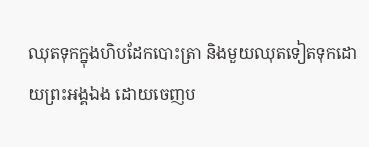ឈុតទុកក្នុងហិបដែកបោះត្រា និងមួយឈុតទៀតទុកដោយព្រះអង្គឯង ដោយចេញប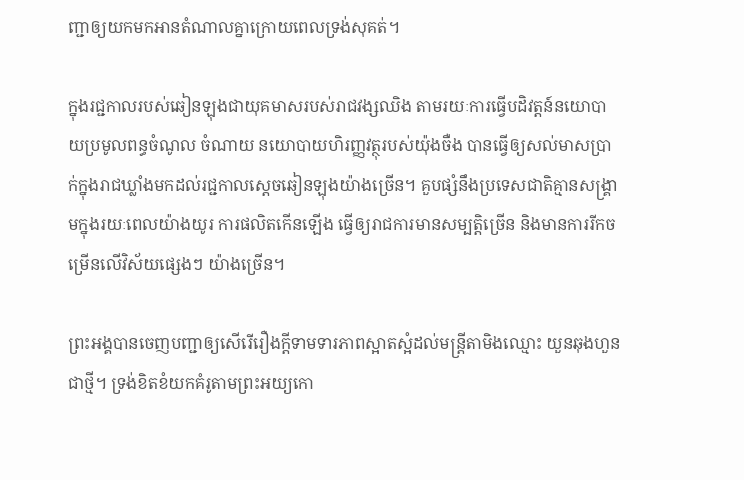ញ្ជាឲ្យយកមកអានតំណាលគ្នាក្រោយពេលទ្រង់សុគត់។

ក្នុងរជ្ជកាលរបស់ឆៀនឡុងជាយុគមាសរបស់រាជវង្សឈិង តាមរយៈការធ្វើបដិវត្ដន៍នយោបាយប្រមូលពន្ធចំណូល ចំណាយ នយោបាយហិរញ្ញវត្ថុរបស់យ៉ុងចឺង បានធ្វើឲ្យសល់មាសប្រាក់ក្នុងរាជឃ្លាំងមកដល់រជ្ជកាលស្ដេចឆៀនឡុងយ៉ាងច្រើន។ គួបផ្សំនឹងប្រទេសជាតិគ្មានសង្រ្គាមក្នុងរយៈពេលយ៉ាងយូរ ការផលិតកើនឡើង ធ្វើឲ្យរាជការមានសម្បត្ដិច្រើន និងមានការរីកចម្រើនលើវិស័យផ្សេងៗ យ៉ាងច្រើន។

ព្រះអង្គបានចេញបញ្ជាឲ្យសើរើរឿងក្ដីទាមទារភាពស្អាតស្អំដល់មន្ដ្រីតាមិងឈ្មោះ យួនឆុងហួន ជាថ្មី។ ទ្រង់ខិតខំយកគំរូតាមព្រះអយ្យកោ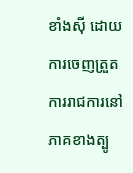ខាំងស៊ី ដោយការចេញត្រួតការរាជការនៅភាគខាងត្បូ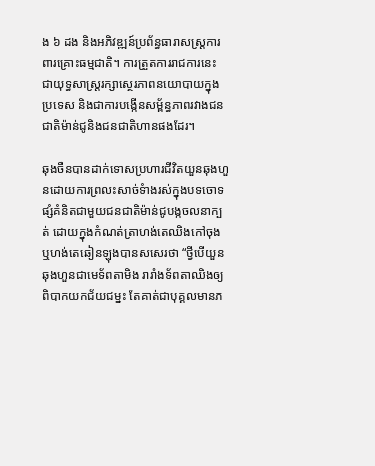ង ៦ ដង និងអភិវឌ្ឍន៍ប្រព័ន្ធធារាសស្ដ្រការពារគ្រោះធម្មជាតិ។ ការត្រួតការរាជការនេះ ជាយុទ្ធសាស្ដ្ររក្សាស្ថេរភាពនយោបាយក្នុងប្រទេស និងជាការបង្កើនសម្ព័ន្ធភាពរវាងជនជាតិម៉ាន់ជូនិងជនជាតិហានផងដែរ។

ឆុងចឺនបានដាក់ទោសប្រហារជីវិតយួនឆុងហួនដោយការព្រលះសាច់ទំាងរស់ក្នុងបទចោទផ្សំគំនិតជាមួយជនជាតិម៉ាន់ជូបង្កចលនាក្បត់ ដោយក្នុងកំណត់ត្រាហង់តេឈិងកៅចុង ឬហង់តេឆៀនឡុងបានសសេរថា “ថ្វីបើយួនឆុងហួនជាមេទ័ពតាមិង រារាំងទ័ពតាឈិងឲ្យពិបាកយកជ័យជម្នះ តែគាត់ជាបុគ្គលមានភ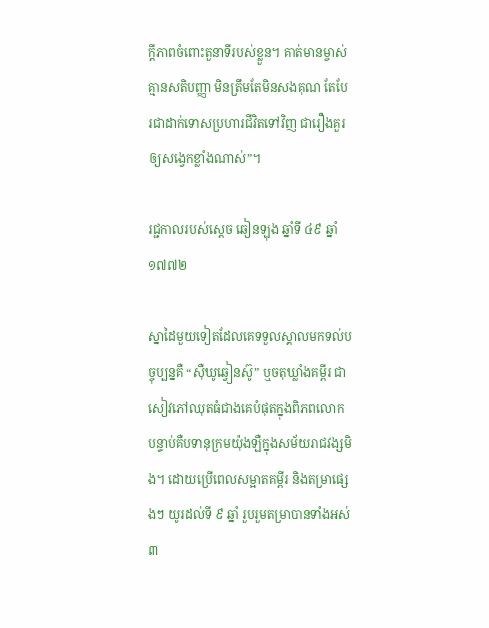ក្ដីភាពចំពោះតួនាទីរបស់ខ្លួន។ គាត់មានម្ចាស់គ្មានសតិបញ្ញា មិនត្រឹមតែមិនសងគុណ តែបែរជាដាក់ទោសប្រហារជីវិតទៅវិញ ជារឿងគួរឲ្យសង្វេកខ្លាំងណាស់”។

រជ្ជកាលរបស់ស្ដេច ឆៀនឡុង ឆ្នាំទី ៤៩ ឆ្នាំ១៧៧២

ស្នាដៃមួយទៀតដែលគេទទួលស្គាលមកទល់បច្ចុប្បន្នគឺ “ស៊ឺឃូឆ្វៀនស៊ូ” ឬចតុឃ្លាំងគម្ពីរ ជាសៀវភៅឈុតធំជាងគេបំផុតក្នុងពិភពលោក បន្ទាប់គឺបទានុក្រមយ៉ុងឡឺក្នុងសម័យរាជវង្សមិង។ ដោយប្រើពេលសម្អាតគម្ពីរ និងតម្រាផ្សេងៗ យូរដល់ទី ៩ ឆ្នាំ រួបរួមតម្រាបានទាំងអស់ ៣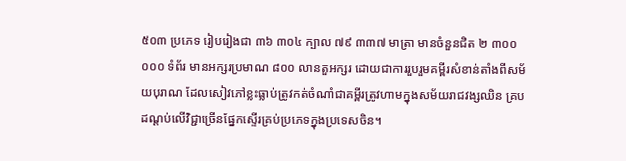៥០៣ ប្រភេទ រៀបរៀងជា ៣៦ ៣០៤ ក្បាល ៧៩ ៣៣៧ មាត្រា មានចំនួនជិត ២ ៣០០ ០០០ ទំព័រ មានអក្សរប្រមាណ ៨០០ លានតួអក្សរ ដោយជាការរួបរួមគម្ពីរសំខាន់តាំងពីសម័យបុរាណ ដែលសៀវភៅខ្លះធ្លាប់ត្រូវកត់ចំណាំជាគម្ពីរត្រូវហាមក្នុងសម័យរាជវង្សឈិន គ្របដណ្ដប់លើវិជ្ជាច្រើនផ្នែកស្ទើរគ្រប់ប្រភេទក្នុងប្រទេសចិន។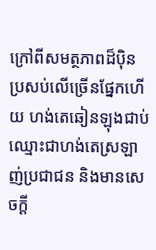ក្រៅពីសមត្ថភាពដ៏ប៉ិនប្រសប់លើច្រើនផ្នែកហើយ ហង់តេឆៀនឡុងជាប់ឈ្មោះជាហង់តេស្រឡាញ់ប្រជាជន និងមានសេចក្ដី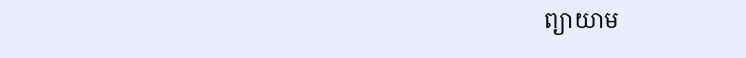ព្យាយាម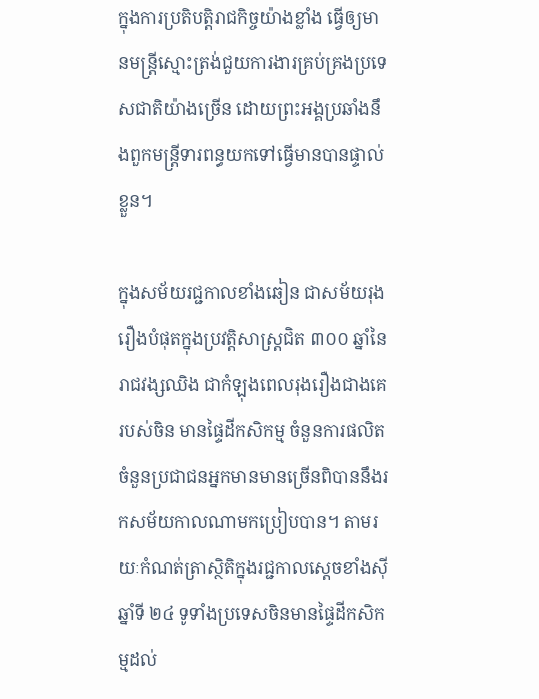ក្នុងការប្រតិបត្ដិរាជកិច្ចយ៉ាងខ្លាំង ធ្វើឲ្យមានមន្ដ្រីស្មោះត្រង់ជួយការងារគ្រប់គ្រងប្រទេសជាតិយ៉ាងច្រើន ដោយព្រះអង្គប្រឆាំងនឹងពួកមន្ដ្រីទារពន្ធយកទៅធ្វើមានបានផ្ទាល់ខ្លួន។

ក្នុងសម័យរជ្ជកាលខាំងឆៀន ជាសម័យរុងរឿងបំផុតក្នុងប្រវត្ដិសាស្ដ្រជិត ៣០០ ឆ្នាំនៃរាជវង្សឈិង ជាកំឡុងពេលរុងរឿងជាងគេរបស់ចិន មានផ្ទៃដីកសិកម្ម ចំនួនការផលិត ចំនួនប្រជាជនអ្នកមានមានច្រើនពិបាននឹងរកសម័យកាលណាមកប្រៀបបាន។ តាមរយៈកំណត់ត្រាស្ថិតិក្នុងរជ្ជកាលស្ដេចខាំងស៊ីឆ្នាំទី ២៤ ទូទាំងប្រទេសចិនមានផ្ទៃដីកសិកម្មដល់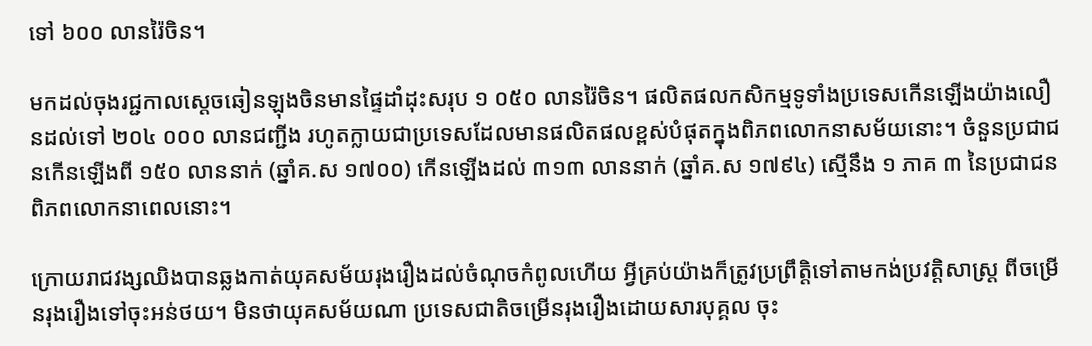ទៅ ៦០០ លានរ៉ៃចិន។

មកដល់ចុងរជ្ជកាលស្ដេចឆៀនឡុងចិនមានផ្ទៃដាំដុះសរុប ១ ០៥០ លានរ៉ៃចិន។ ផលិតផលកសិកម្មទូទាំងប្រទេសកើនឡើងយ៉ាងលឿនដល់ទៅ ២០៤ ០០០ លានជញ្ជីង រហូតក្លាយជាប្រទេសដែលមានផលិតផលខ្ពស់បំផុតក្នុងពិភពលោកនាសម័យនោះ។ ចំនួនប្រជាជនកើនឡើងពី ១៥០ លាននាក់ (ឆ្នាំគ.ស ១៧០០) កើនឡើងដល់ ៣១៣ លាននាក់ (ឆ្នាំគ.ស ១៧៩៤) ស្មើនឹង ១ ភាគ ៣ នៃប្រជាជនពិភពលោកនាពេលនោះ។

ក្រោយរាជវង្សឈិងបានឆ្លងកាត់យុគសម័យរុងរឿងដល់ចំណុចកំពូលហើយ អ្វីគ្រប់យ៉ាងក៏ត្រូវប្រព្រឹត្ដិទៅតាមកង់ប្រវត្ដិសាស្ដ្រ ពីចម្រើនរុងរឿងទៅចុះអន់ថយ។ មិនថាយុគសម័យណា ប្រទេសជាតិចម្រើនរុងរឿងដោយសារបុគ្គល ចុះ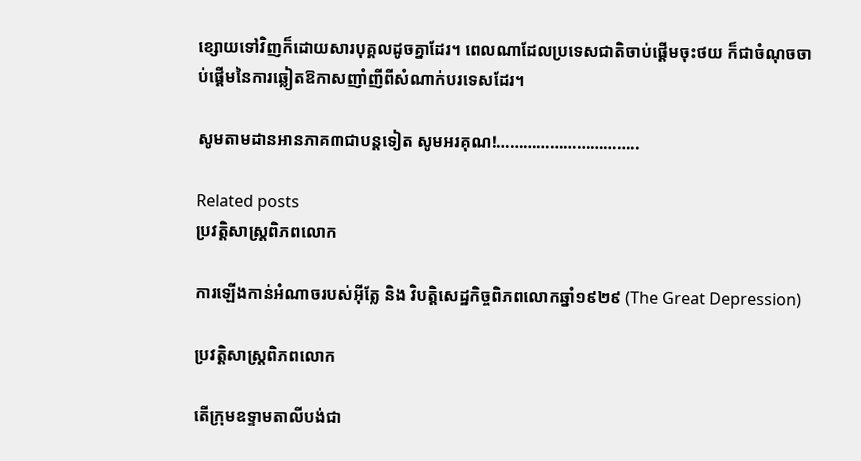ខ្សោយទៅវិញក៏ដោយសារបុគ្គលដូចគ្នាដែរ។ ពេលណាដែលប្រទេសជាតិចាប់ផ្ដើមចុះថយ ក៏ជាចំណុចចាប់ផ្ដើមនៃការឆ្លៀតឱកាសញាំញីពីសំណាក់បរទេសដែរ។

សូមតាមដានអានភាគ៣ជាបន្តទៀត សូមអរគុណ!…………………………..

Related posts
ប្រវត្តិសាស្រ្តពិភពលោក

ការឡើងកាន់អំណាចរបស់អ៊ីត្លែ និង វិបត្តិសេដ្ឋកិច្ចពិភពលោកឆ្នាំ១៩២៩ (The Great Depression)

ប្រវត្តិសាស្រ្តពិភពលោក

តើក្រុមឧទ្ទាមតាលីបង់ជា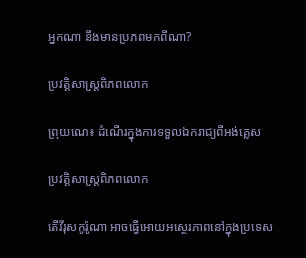អ្នកណា នឹងមានប្រភពមកពីណា?

ប្រវត្តិសាស្រ្តពិភពលោក

ព្រុយណេ៖ ដំណើរក្នុងការទទួលឯករាជ្យពីអង់គ្លេស

ប្រវត្តិសាស្រ្តពិភពលោក

តើវីរុសកូរ៉ូណា អាចធ្វើអោយអស្ថេរភាពនៅក្នុងប្រទេស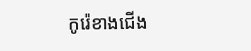កូរ៉េខាងជើង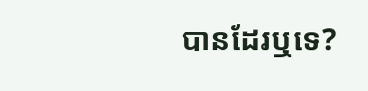បានដែរឬទេ?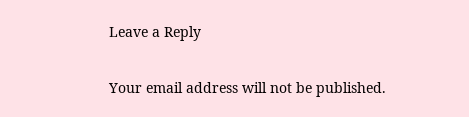Leave a Reply

Your email address will not be published.